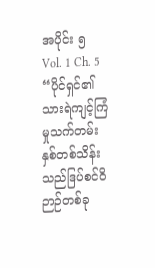အပိုင်း ၅
Vol. 1 Ch. 5
“ပိုင်ရှင်၏သားရဲကျင့်ကြံမှုသက်တမ်းနှစ်တစ်သိန်းသည်ဒြပ်စင်ဝိဉာဉ်တစ်ခု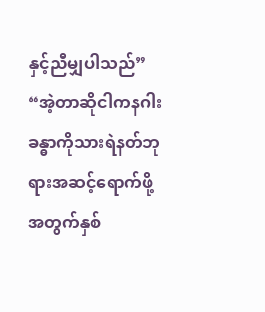နှင့်ညီမျှပါသည်”
“အဲ့တာဆိုငါကနဂါးခန္ဓာကိုသားရဲနတ်ဘုရားအဆင့်ရောက်ဖို့အတွက်နှစ်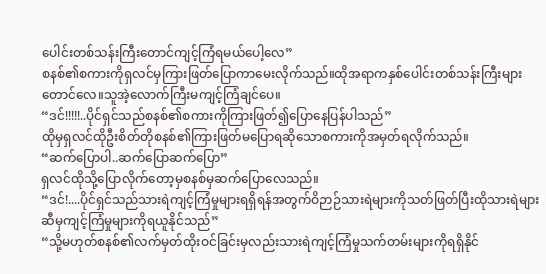ပေါင်းတစ်သန်းကြီးတောင်ကျင့်ကြံရမယ်ပေါ့လေ”
စနစ်၏စကားကိုရှလင်မှကြားဖြတ်ပြောကာမေးလိုက်သည်။ထိုအရာကနှစ်ပေါင်းတစ်သန်းကြီးများတောင်လေ။သူအဲ့လောက်ကြီးမကျင့်ကြံချင်ပေ။
“ဒင်!!!!!..ပိုင်ရှင်သည်စနစ်၏စကားကိုကြားဖြတ်၍ပြောနေပြန်ပါသည်”
ထိုမှရှလင်ထိုဦးစိတ်တိုစနစ်၏ကြားဖြတ်မပြောရဆိုသောစကားကိုအမှတ်ရလိုက်သည်။
“ဆက်ပြောပါ..ဆက်ပြောဆက်ပြော”
ရှလင်ထိုသို့ပြောလိုက်တော့မှစနစ်မှဆက်ပြောလေသည်။
“ဒင်!....ပိုင်ရှင်သည်သားရဲကျင့်ကြံမှုများရရှိရန်အတွက်ဝိဉာဉ်သားရဲများကိုသတ်ဖြတ်ပြီးထိုသားရဲများဆီမှကျင့်ကြံမှုများကိုရယူနိုင်သည်”
“သို့မဟုတ်စနစ်၏လက်မှတ်ထိုးဝင်ခြင်းမှလည်းသားရဲကျင့်ကြံမှုသက်တမ်းများကိုရရှိနိုင်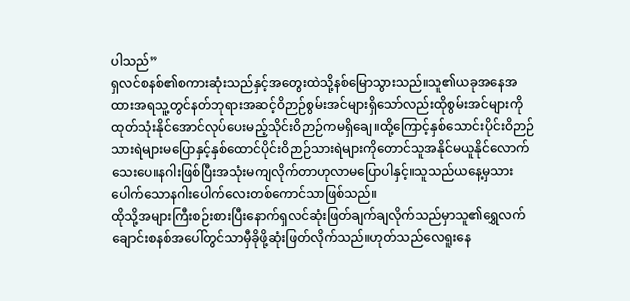ပါသည်”
ရှလင်စနစ်၏စကားဆုံးသည်နှင့်အတွေးထဲသို့နစ်မြောသွားသည်။သူ၏ယခုအနေအထားအရသူ့တွင်နတ်ဘုရားအဆင့်ဝိဉာဉ်စွမ်းအင်များရှိသော်လည်းထိုစွမ်းအင်များကိုထုတ်သုံးနိုင်အောင်လုပ်ပေးမည့်သိုင်းဝိဉာဉ်ကမရှိချေ။ထို့ကြောင့်နှစ်သောင်းပိုင်းဝိဉာဉ်သားရဲများမပြောနှင့်နှစ်ထောင်ပိုင်းဝိဉာဉ်သားရဲများကိုတောင်သူအနိုင်မယူနိုင်လောက်သေးပေ။နဂါးဖြစ်ပြီးအသုံးမကျလိုက်တာဟုလာမပြောပါနှင့်။သူသည်ယနေ့မှသားပေါက်သောနဂါးပေါက်လေးတစ်ကောင်သာဖြစ်သည်။
ထိုသို့အများကြီးစဉ်းစားပြီးနောက်ရှလင်ဆုံးဖြတ်ချက်ချလိုက်သည်မှာသူ၏ရွှေလက်ချောင်းစနစ်အပေါ်တွင်သာမှီခိုဖို့ဆုံးဖြတ်လိုက်သည်။ဟုတ်သည်လေရူးနေ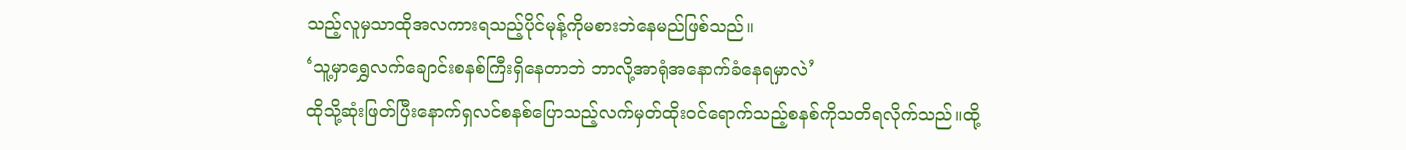သည့်လူမှသာထိုအလကားရသည့်ပိုင်မုန့်ကိုမစားဘဲနေမည်ဖြစ်သည်။
‘သူ့မှာရွှေလက်ချောင်းစနစ်ကြီးရှိနေတာဘဲ ဘာလို့အာရုံအနောက်ခံနေရမှာလဲ’
ထိုသို့ဆုံးဖြတ်ပြီးနောက်ရှလင်စနစ်ပြောသည့်လက်မှတ်ထိုးဝင်ရောက်သည့်စနစ်ကိုသတိရလိုက်သည်။ထို့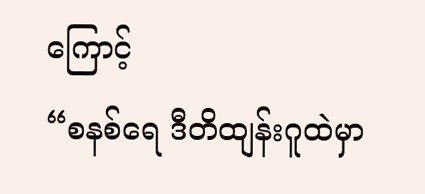ကြောင့်
“စနစ်ရေ ဒီတိထျန်းဂူထဲမှာ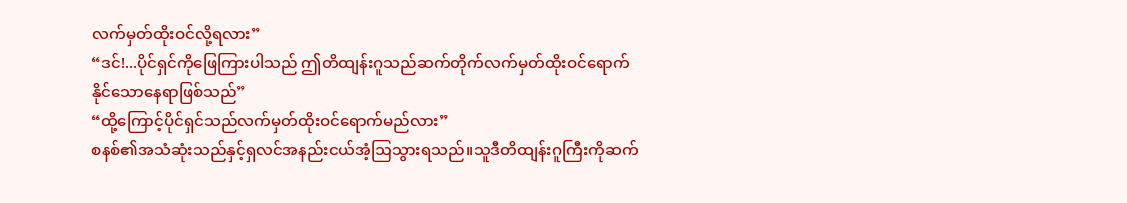လက်မှတ်ထိုးဝင်လို့ရလား”
“ဒင်!...ပိုင်ရှင်ကိုဖြေကြားပါသည် ဤတိထျန်းဂူသည်ဆက်တိုက်လက်မှတ်ထိုးဝင်ရောက်နိုင်သောနေရာဖြစ်သည်”
“ထို့ကြောင့်ပိုင်ရှင်သည်လက်မှတ်ထိုးဝင်ရောက်မည်လား”
စနစ်၏အသံဆုံးသည်နှင့်ရှလင်အနည်းငယ်အံ့ဩသွားရသည်။သူဒီတိထျန်းဂူကြီးကိုဆက်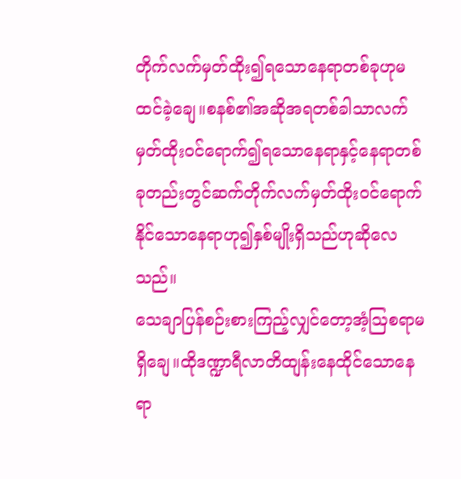တိုက်လက်မှတ်ထိုး၍ရသောနေရာတစ်ခုဟုမထင်ခဲ့ချေ။စနစ်၏အဆိုအရတစ်ခါသာလက်မှတ်ထိုးဝင်ရောက်၍ရသောနေရာနှင့်နေရာတစ်ခုတည်းတွင်ဆက်တိုက်လက်မှတ်ထိုးဝင်ရောက်နိုင်သောနေရာဟု၍နှစ်မျိုးရှိသည်ဟုဆိုလေသည်။
သေချာပြန်စဉ်းစားကြည့်လျှင်တော့အံ့ဩစရာမရှိချေ။ထိုဒဏ္ဍာရီလာတိထျန်းနေထိုင်သောနေရာ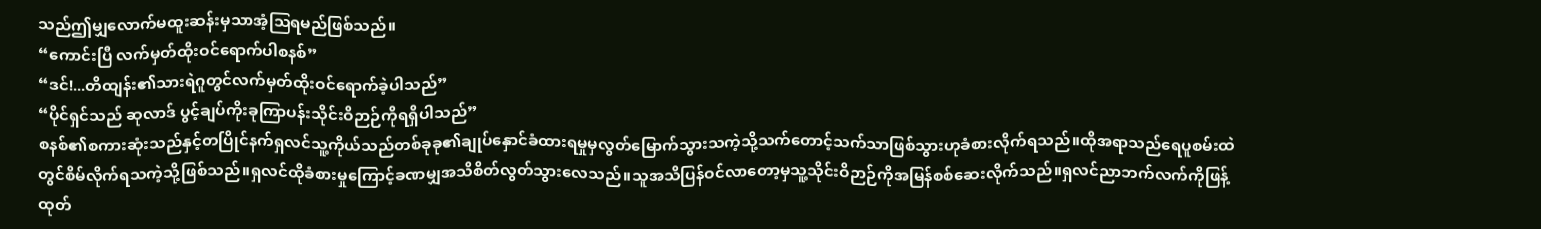သည်ဤမျှလောက်မထူးဆန်းမှသာအံ့ဩရမည်ဖြစ်သည်။
“ကောင်းပြီ လက်မှတ်ထိုးဝင်ရောက်ပါစနစ်”
“ဒင်!...တိထျန်း၏သားရဲဂူတွင်လက်မှတ်ထိုးဝင်ရောက်ခဲ့ပါသည်”
“ပိုင်ရှင်သည် ဆုလာဒ် ပွင့်ချပ်ကိုးခုကြာပန်းသိုင်းဝိဉာဉ်ကိုရရှိပါသည်”
စနစ်၏စကားဆုံးသည်နှင့်တပြိုင်နက်ရှလင်သူ့ကိုယ်သည်တစ်ခုခု၏ချုပ်နှောင်ခံထားရမှုမှလွတ်မြောက်သွားသကဲ့သို့သက်တောင့်သက်သာဖြစ်သွားဟုခံစားလိုက်ရသည်။ထိုအရာသည်ရေပူစမ်းထဲတွင်စိမ်လိုက်ရသကဲ့သို့ဖြစ်သည်။ရှလင်ထိုခံစားမှုကြောင့်ခဏမျှအသိစိတ်လွတ်သွားလေသည်။သူအသိပြန်ဝင်လာတော့မှသူ့သိုင်းဝိဉာဉ်ကိုအမြန်စစ်ဆေးလိုက်သည်။ရှလင်ညာဘက်လက်ကိုဖြန့်ထုတ်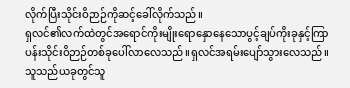လိုက်ပြီးသိုင်းဝိဉာဉ်ကိုဆင့်ခေါ်လိုက်သည်။
ရှလင်၏လက်ထဲတွင်အရောင်ကိုးမျိုးရောနှောနေသောပွင့်ချပ်ကိုးခုနှင့်ကြာပန်းသိုင်းဝိဉာဉ်တစ်ခုပေါ်လာလေသည်။ရှလင်အရမ်းပျော်သွားလေသည်။သူသည်ယခုတွင်သူ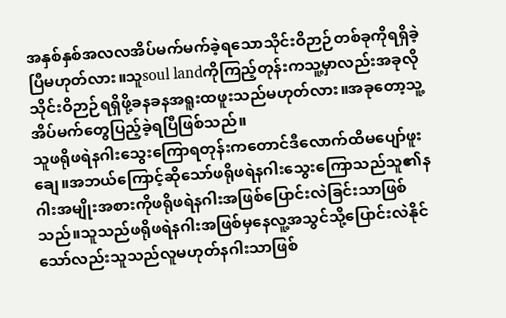အနှစ်နှစ်အလလအိပ်မက်မက်ခဲ့ရသောသိုင်းဝိဉာဉ်တစ်ခုကိုရရှိခဲ့ပြီမဟုတ်လား။သူsoul landကိုကြည့်တုန်းကသူ့မှာလည်းအခုလိုသိုင်းဝိဉာဉ်ရရှိဖို့ခနခနအရူးထဖူးသည်မဟုတ်လား။အခုတော့သူ့အိပ်မက်တွေပြည့်ခဲ့ရပြီဖြစ်သည်။
သူဖရိုဖရဲနဂါးသွေးကြောရတုန်းကတောင်ဒီလောက်ထိမပျော်ဖူးချေ။အဘယ်ကြောင့်ဆိုသော်ဖရိုဖရဲနဂါးသွေးကြောသည်သူ၏နဂါးအမျိုးအစားကိုဖရိုဖရဲနဂါးအဖြစ်ပြောင်းလဲခြင်းသာဖြစ်သည်။သူသည်ဖရိုဖရဲနဂါးအဖြစ်မှနေလူ့အသွင်သို့ပြောင်းလဲနိုင်သော်လည်းသူသည်လူမဟုတ်နဂါးသာဖြစ်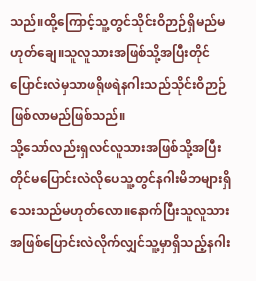သည်။ထို့ကြောင့်သူ့တွင်သိုင်းဝိဉာဉ်ရှိမည်မဟုတ်ချေ။သူလူသားအဖြစ်သို့အပြီးတိုင်ပြောင်းလဲမှသာဖရိုဖရဲနဂါးသည်သိုင်းဝိဉာဉ်ဖြစ်လာမည်ဖြစ်သည်။
သို့သော်လည်းရှလင်လူသားအဖြစ်သို့အပြီးတိုင်မပြောင်းလဲလိုပေသူ့တွင်နဂါးမိဘများရှိသေးသည်မဟုတ်လော။နောက်ပြီးသူလူသားအဖြစ်ပြောင်းလဲလိုက်လျှင်သူ့မှာရှိသည့်နဂါး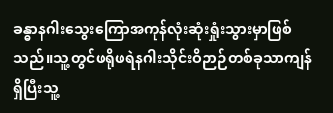ခန္ဓာနဂါးသွေးကြောအကုန်လုံးဆုံးရှုံးသွားမှာဖြစ်သည်။သူ့တွင်ဖရိုဖရဲနဂါးသိုင်းဝိဉာဉ်တစ်ခုသာကျန်ရှိပြီးသူ့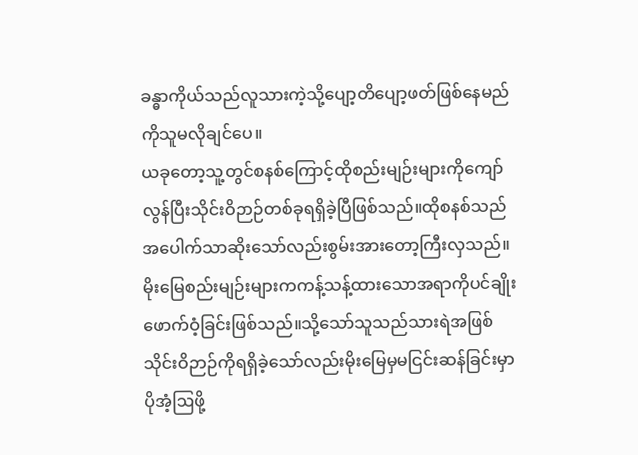ခန္ဓာကိုယ်သည်လူသားကဲ့သို့ပျော့တိပျော့ဖတ်ဖြစ်နေမည်ကိုသူမလိုချင်ပေ။
ယခုတော့သူ့တွင်စနစ်ကြောင့်ထိုစည်းမျဉ်းများကိုကျော်လွန်ပြီးသိုင်းဝိဉာဉ်တစ်ခုရရှိခဲ့ပြီဖြစ်သည်။ထိုစနစ်သည်အပေါက်သာဆိုးသော်လည်းစွမ်းအားတော့ကြီးလှသည်။မိုးမြေစည်းမျဉ်းများကကန့်သန့်ထားသောအရာကိုပင်ချိုးဖောက်ဝံ့ခြင်းဖြစ်သည်။သို့သော်သူသည်သားရဲအဖြစ်သိုင်းဝိဉာဉ်ကိုရရှိခဲ့သော်လည်းမိုးမြေမှမငြင်းဆန်ခြင်းမှာပိုအံ့ဩဖို့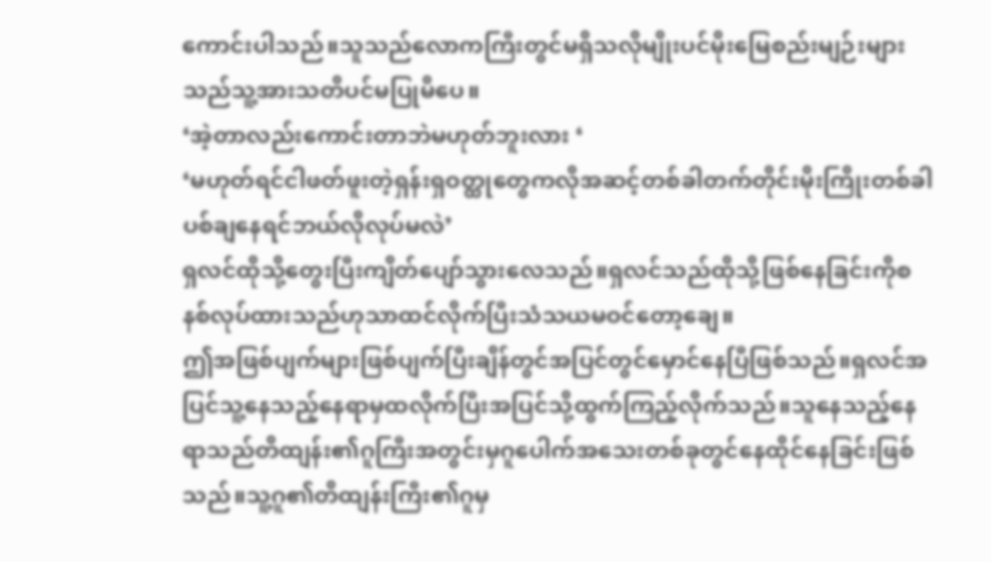ကောင်းပါသည်။သူသည်လောကကြီးတွင်မရှိသလိုမျိုးပင်မိုးမြေစည်းမျဉ်းများသည်သူ့အားသတိပင်မပြုမိပေ။
‘အဲ့တာလည်းကောင်းတာဘဲမဟုတ်ဘူးလား ‘
‘မဟုတ်ရင်ငါဖတ်ဖူးတဲ့ရှန်းရှဝတ္ထုတွေကလိုအဆင့်တစ်ခါတက်တိုင်းမိုးကြိုးတစ်ခါပစ်ချနေရင်ဘယ်လိုလုပ်မလဲ’
ရှလင်ထိုသို့တွေးပြီးကျိတ်ပျော်သွားလေသည်။ရှလင်သည်ထိုသို့ဖြစ်နေခြင်းကိုစနစ်လုပ်ထားသည်ဟုသာထင်လိုက်ပြီးသံသယမဝင်တော့ချေ။
ဤအဖြစ်ပျက်များဖြစ်ပျက်ပြီးချိန်တွင်အပြင်တွင်မှောင်နေပြီဖြစ်သည်။ရှလင်အပြင်သူ့နေသည့်နေရာမှထလိုက်ပြီးအပြင်သို့ထွက်ကြည့်လိုက်သည်။သူနေသည့်နေရာသည်တိထျန်း၏ဂူကြီးအတွင်းမှဂူပေါက်အသေးတစ်ခုတွင်နေထိုင်နေခြင်းဖြစ်သည်။သူ့ဂူ၏တိထျန်းကြီး၏ဂူမှ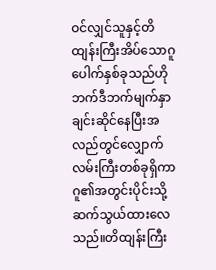ဝင်လျှင်သူနှင့်တိထျန်းကြီးအိပ်သောဂူပေါက်နှစ်ခုသည်ဟိုဘက်ဒီဘက်မျက်နှာချင်းဆိုင်နေပြီးအလည်တွင်လျှောက်လမ်းကြီးတစ်ခုရှိကာဂူ၏အတွင်းပိုင်းသို့ဆက်သွယ်ထားလေသည်။တိထျန်းကြီး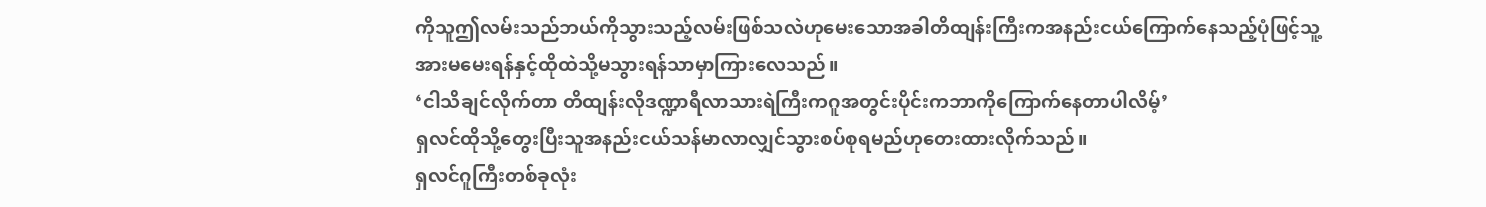ကိုသူဤလမ်းသည်ဘယ်ကိုသွားသည့်လမ်းဖြစ်သလဲဟုမေးသောအခါတိထျန်းကြီးကအနည်းငယ်ကြောက်နေသည့်ပုံဖြင့်သူ့အားမမေးရန်နှင့်ထိုထဲသို့မသွားရန်သာမှာကြားလေသည်။
‘ငါသိချင်လိုက်တာ တိထျန်းလိုဒဏ္ဍာရီလာသားရဲကြီးကဂူအတွင်းပိုင်းကဘာကိုကြောက်နေတာပါလိမ့်’
ရှလင်ထိုသို့တွေးပြီးသူအနည်းငယ်သန်မာလာလျှင်သွားစပ်စုရမည်ဟုတေးထားလိုက်သည်။
ရှလင်ဂူကြီးတစ်ခုလုံး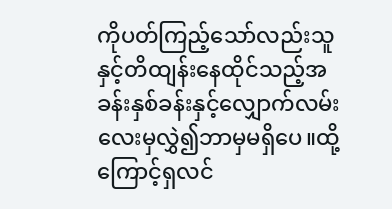ကိုပတ်ကြည့်သော်လည်းသူနှင့်တိထျန်းနေထိုင်သည့်အခန်းနှစ်ခန်းနှင့်လျှောက်လမ်းလေးမှလွှဲ၍ဘာမှမရှိပေ။ထို့ကြောင့်ရှလင်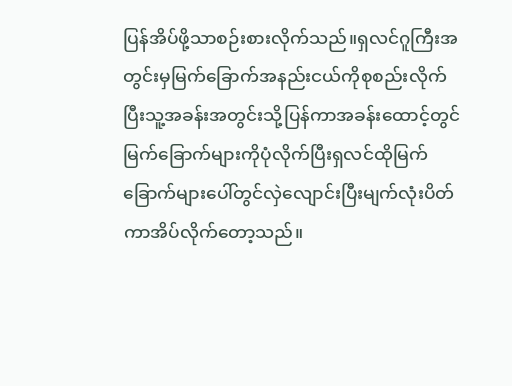ပြန်အိပ်ဖို့သာစဉ်းစားလိုက်သည်။ရှလင်ဂူကြီးအတွင်းမှမြက်ခြောက်အနည်းငယ်ကိုစုစည်းလိုက်ပြီးသူ့အခန်းအတွင်းသို့ပြန်ကာအခန်းထောင့်တွင်မြက်ခြောက်များကိုပုံလိုက်ပြီးရှလင်ထိုမြက်ခြောက်များပေါ်တွင်လှဲလျောင်းပြီးမျက်လုံးပိတ်ကာအိပ်လိုက်တော့သည်။